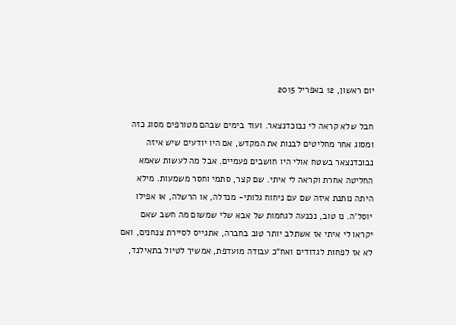יום ראשון, 12 באפריל 2015

חבל שלא קראה לי נבוכדנצאר. ועוד בימים שבהם מטורפים מסוג כזה ומסוג אחר מחליטים לבנות את המקדש, אם היו יודעים שיש איזה נבוכדנצאר בשטח אולי היו חושבים פעמיים. אבל מה לעשות שאמא החליטה אחרת וקראה לי איתי. שם קצר, סתמי וחסר משמעות. מילא היתה נותנת איזה שם עם ניחוח גלותי- מנדלה, או הרשלה, או אפילו יוסל'ה. נו טוב, נכנעה לגחמות של אבא שלי שמשום מה חשב שאם יקראו לי איתי אז אשתלב יותר טוב בחברה, אתגייס לסיירת צנחנים, ואם לא אז לפחות לגדודים ואח"כ עבודה מועדפת, אמשיך לטיול בתאילנד,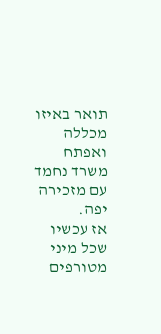תואר באיזו מכללה ואפתח משרד נחמד עם מזכירה יפה.
אז עכשיו שכל מיני מטורפים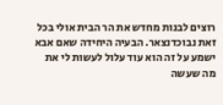רוצים לבנות מחדש את הר הבית אולי בכל זאת נבוכדנצאר. הבעיה היחידה שאם אבא ישמע על זה הוא עוד עלול לעשות לי את מה שעשה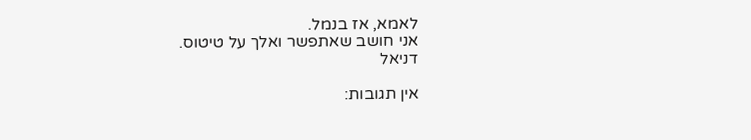לאמא, אז בנמל.
אני חושב שאתפשר ואלך על טיטוס.
דניאל

אין תגובות: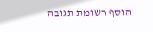הוסף רשומת תגובה